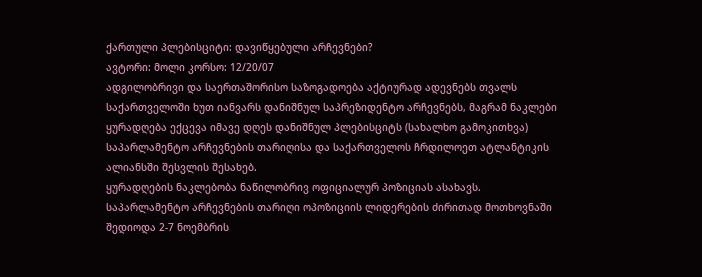ქართული პლებისციტი: დავიწყებული არჩევნები?
ავტორი: მოლი კორსო: 12/20/07
ადგილობრივი და საერთაშორისო საზოგადოება აქტიურად ადევნებს თვალს საქართველოში ხუთ იანვარს დანიშნულ საპრეზიდენტო არჩევნებს, მაგრამ ნაკლები ყურადღება ექცევა იმავე დღეს დანიშნულ პლებისციტს (სახალხო გამოკითხვა) საპარლამენტო არჩევნების თარიღისა და საქართველოს ჩრდილოეთ ატლანტიკის ალიანსში შესვლის შესახებ.
ყურადღების ნაკლებობა ნაწილობრივ ოფიციალურ პოზიციას ასახავს.
საპარლამენტო არჩევნების თარიღი ოპოზიციის ლიდერების ძირითად მოთხოვნაში შედიოდა 2-7 ნოემბრის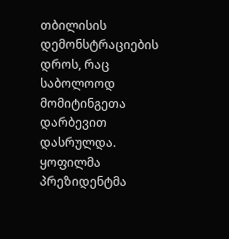თბილისის დემონსტრაციების დროს, რაც საბოლოოდ მომიტინგეთა დარბევით დასრულდა.
ყოფილმა პრეზიდენტმა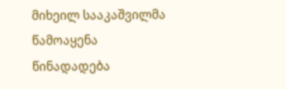მიხეილ სააკაშვილმა წამოაყენა წინადადება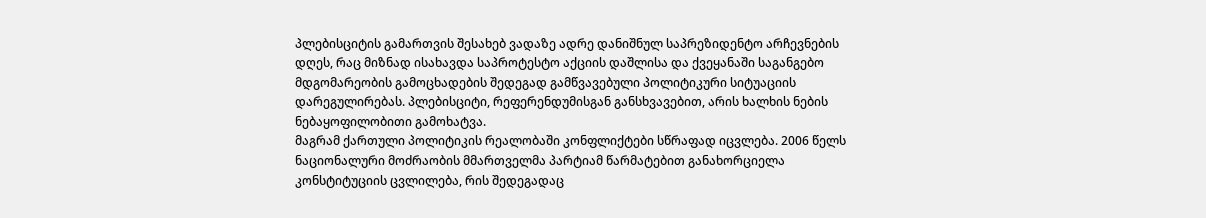პლებისციტის გამართვის შესახებ ვადაზე ადრე დანიშნულ საპრეზიდენტო არჩევნების დღეს, რაც მიზნად ისახავდა საპროტესტო აქციის დაშლისა და ქვეყანაში საგანგებო მდგომარეობის გამოცხადების შედეგად გამწვავებული პოლიტიკური სიტუაციის დარეგულირებას. პლებისციტი, რეფერენდუმისგან განსხვავებით, არის ხალხის ნების ნებაყოფილობითი გამოხატვა.
მაგრამ ქართული პოლიტიკის რეალობაში კონფლიქტები სწრაფად იცვლება. 2006 წელს ნაციონალური მოძრაობის მმართველმა პარტიამ წარმატებით განახორციელა კონსტიტუციის ცვლილება, რის შედეგადაც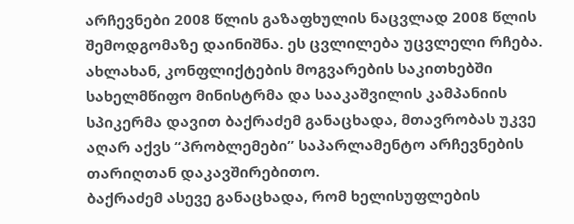არჩევნები 2008 წლის გაზაფხულის ნაცვლად 2008 წლის შემოდგომაზე დაინიშნა. ეს ცვლილება უცვლელი რჩება.
ახლახან, კონფლიქტების მოგვარების საკითხებში სახელმწიფო მინისტრმა და სააკაშვილის კამპანიის სპიკერმა დავით ბაქრაძემ განაცხადა, მთავრობას უკვე აღარ აქვს “პრობლემები” საპარლამენტო არჩევნების თარიღთან დაკავშირებითო.
ბაქრაძემ ასევე განაცხადა, რომ ხელისუფლების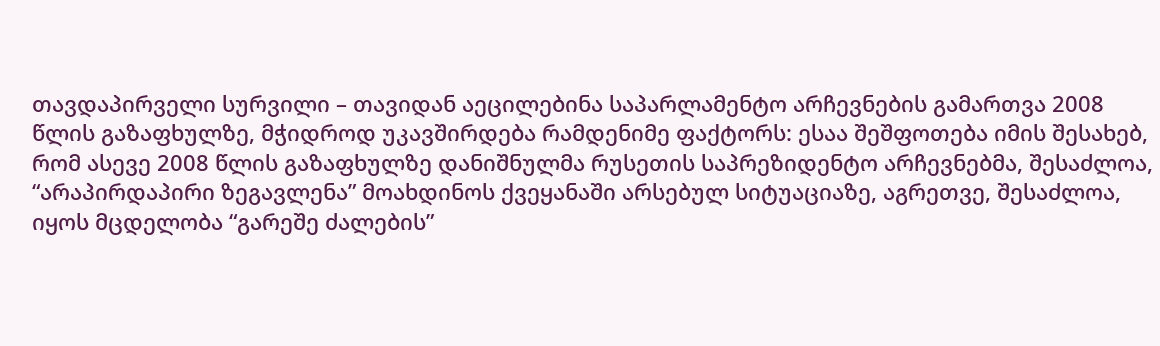თავდაპირველი სურვილი – თავიდან აეცილებინა საპარლამენტო არჩევნების გამართვა 2008 წლის გაზაფხულზე, მჭიდროდ უკავშირდება რამდენიმე ფაქტორს: ესაა შეშფოთება იმის შესახებ, რომ ასევე 2008 წლის გაზაფხულზე დანიშნულმა რუსეთის საპრეზიდენტო არჩევნებმა, შესაძლოა, “არაპირდაპირი ზეგავლენა” მოახდინოს ქვეყანაში არსებულ სიტუაციაზე, აგრეთვე, შესაძლოა, იყოს მცდელობა “გარეშე ძალების”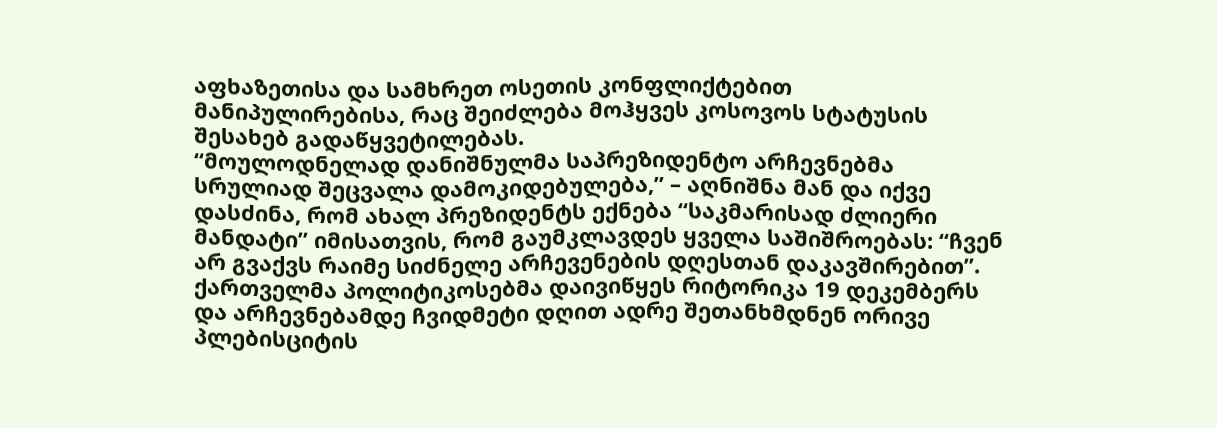აფხაზეთისა და სამხრეთ ოსეთის კონფლიქტებით მანიპულირებისა, რაც შეიძლება მოჰყვეს კოსოვოს სტატუსის შესახებ გადაწყვეტილებას.
“მოულოდნელად დანიშნულმა საპრეზიდენტო არჩევნებმა სრულიად შეცვალა დამოკიდებულება,” – აღნიშნა მან და იქვე დასძინა, რომ ახალ პრეზიდენტს ექნება “საკმარისად ძლიერი მანდატი” იმისათვის, რომ გაუმკლავდეს ყველა საშიშროებას: “ჩვენ არ გვაქვს რაიმე სიძნელე არჩევენების დღესთან დაკავშირებით”.
ქართველმა პოლიტიკოსებმა დაივიწყეს რიტორიკა 19 დეკემბერს და არჩევნებამდე ჩვიდმეტი დღით ადრე შეთანხმდნენ ორივე პლებისციტის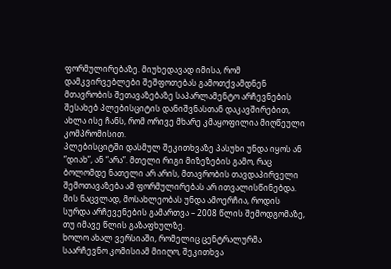ფორმულირებაზე. მიუხედავად იმისა, რომ დამკვირვებლები შეშფოთებას გამოთქვამდნენ მთავრობის შეთავაზებაზე საპარლამენტო არჩევნების შესახებ პლებისციტის დანიშვნასთან დაკავშირებით, ახლა ისე ჩანს, რომ ორივე მხარე კმაყოფილია მიღწეული კომპრომისით.
პლებისციტში დასმულ შეკითხვაზე პასუხი უნდა იყოს ან “დიახ”, ან “არა”. მთელი რიგი მიზეზების გამო, რაც ბოლომდე ნათელი არ არის, მთავრობის თავდაპირველი შემოთავაზება ამ ფორმულირებას არ ითვალისწინებდა. მის ნაცვლად, მოსახლეობას უნდა ამოერჩია, როდის სურდა არჩევენების გამართვა – 2008 წლის შემოდგომაზე, თუ იმავე წლის გაზაფხულზე.
ხოლო ახალ ვერსიაში, რომელიც ცენტრალურმა საარჩევნო კომისიამ მიიღო, შეკითხვა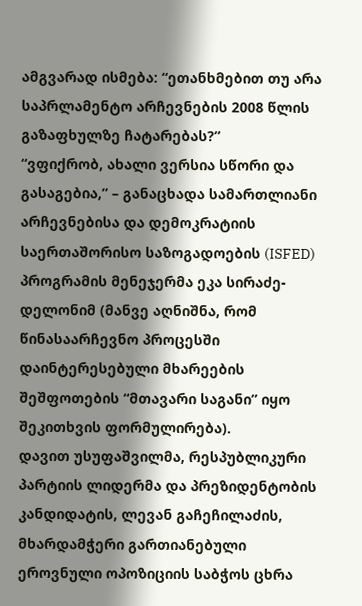ამგვარად ისმება: “ეთანხმებით თუ არა საპრლამენტო არჩევნების 2008 წლის გაზაფხულზე ჩატარებას?”
“ვფიქრობ, ახალი ვერსია სწორი და გასაგებია,” – განაცხადა სამართლიანი არჩევნებისა და დემოკრატიის საერთაშორისო საზოგადოების (ISFED) პროგრამის მენეჯერმა ეკა სირაძე-დელონიმ (მანვე აღნიშნა, რომ წინასაარჩევნო პროცესში დაინტერესებული მხარეების შეშფოთების “მთავარი საგანი” იყო შეკითხვის ფორმულირება).
დავით უსუფაშვილმა, რესპუბლიკური პარტიის ლიდერმა და პრეზიდენტობის კანდიდატის, ლევან გაჩეჩილაძის, მხარდამჭერი გართიანებული ეროვნული ოპოზიციის საბჭოს ცხრა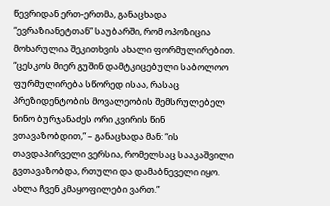წევრიდან ერთ-ერთმა, განაცხადა “ევრაზიანეტთან” საუბარში, რომ ოპოზიცია მოხარულია შეკითხვის ახალი ფორმულირებით. “ცესკოს მიერ გუშინ დამტკიცებული საბოლოო ფურმულირება სწორედ ისაა, რასაც პრეზიდენტობის მოვალეობის შემსრულებელ ნინო ბურჯანაძეს ორი კვირის წინ ვთავაზობდით,” – განაცხადა მან: “ის თავდაპირველი ვერსია, რომელსაც სააკაშვილი გვთავაზობდა, რთული და დამაბნეველი იყო. ახლა ჩვენ კმაყოფილები ვართ.”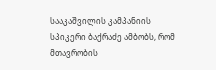სააკაშვილის კამპანიის სპიკერი ბაქრაძე ამბობს, რომ მთავრობის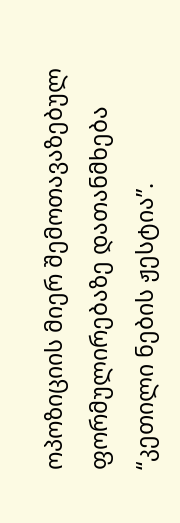ოპოზიციის მიერ შემოთავაზებულ ფორმულირებაზე დათანმხება “კეთილი ნების ჟესტია”.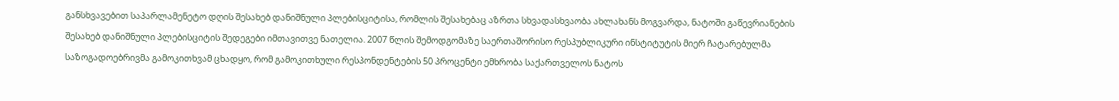განსხვავებით საპარლამენეტო დღის შესახებ დანიშნული პლებისციტისა, რომლის შესახებაც აზრთა სხვადასხვაობა ახლახანს მოგვარდა, ნატოში გაწევრიანების შესახებ დანიშნული პლებისციტის შედეგები იმთავითვე ნათელია. 2007 წლის შემოდგომაზე საერთაშორისო რესპუბლიკური ინსტიტუტის მიერ ჩატარებულმა საზოგადოებრივმა გამოკითხვამ ცხადყო, რომ გამოკითხული რესპონდენტების 50 პროცენტი ემხრობა საქართველოს ნატოს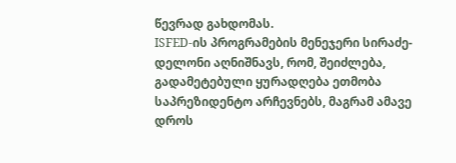წევრად გახდომას.
ISFED-ის პროგრამების მენეჯერი სირაძე-დელონი აღნიშნავს, რომ, შეიძლება, გადამეტებული ყურადღება ეთმობა საპრეზიდენტო არჩევნებს, მაგრამ ამავე დროს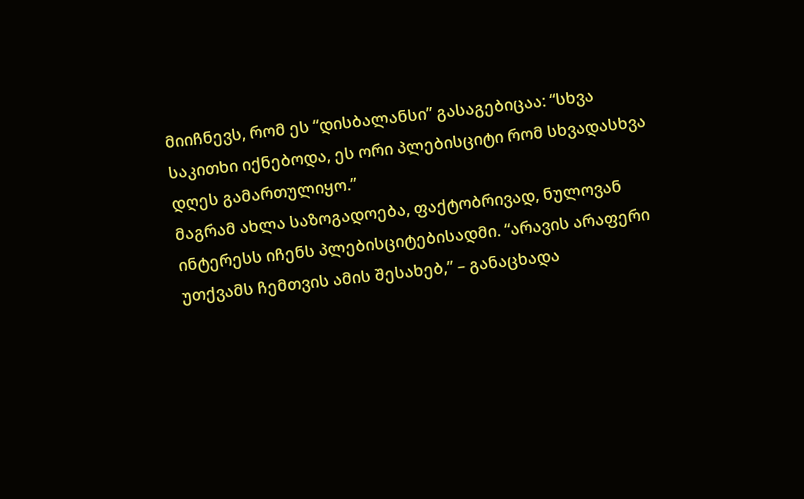მიიჩნევს, რომ ეს “დისბალანსი” გასაგებიცაა: “სხვა საკითხი იქნებოდა, ეს ორი პლებისციტი რომ სხვადასხვა დღეს გამართულიყო.”
მაგრამ ახლა საზოგადოება, ფაქტობრივად, ნულოვან ინტერესს იჩენს პლებისციტებისადმი. “არავის არაფერი უთქვამს ჩემთვის ამის შესახებ,” – განაცხადა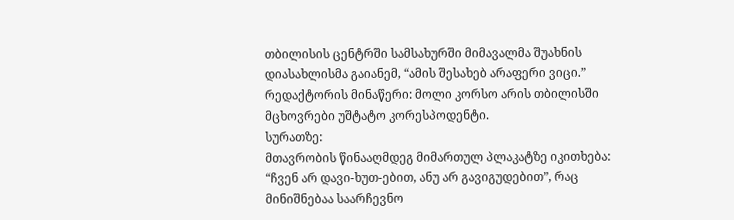თბილისის ცენტრში სამსახურში მიმავალმა შუახნის დიასახლისმა გაიანემ, “ამის შესახებ არაფერი ვიცი.”
რედაქტორის მინაწერი: მოლი კორსო არის თბილისში მცხოვრები უშტატო კორესპოდენტი.
სურათზე:
მთავრობის წინააღმდეგ მიმართულ პლაკატზე იკითხება: “ჩვენ არ დავი-ხუთ-ებით, ანუ არ გავიგუდებით”, რაც მინიშნებაა საარჩევნო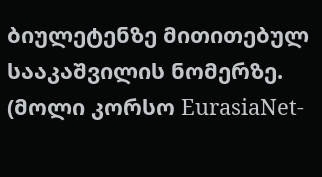ბიულეტენზე მითითებულ სააკაშვილის ნომერზე. (მოლი კორსო EurasiaNet-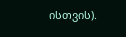ისთვის).